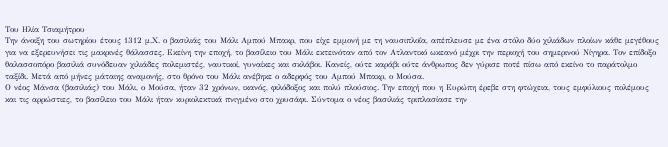Του Ηλία Τσιαμήτρου
Την άνοιξη του σωτηρίου έτους 1312 μ.Χ. ο βασιλιάς του Μάλι Αμπού Μπακρ, που είχε εμμονή με τη ναυσιπλοΐα, απέπλευσε με ένα στόλο δύο χιλιάδων πλοίων κάθε μεγέθους για να εξερευνήσει τις μακρινές θάλασσες. Εκείνη την εποχή, το βασίλειο του Μάλι εκτεινόταν από τον Ατλαντικό ωκεανό μέχρι την περιοχή του σημερινού Νίγηρα. Τον επίδοξο θαλασσοπόρο βασιλιά συνόδευαν χιλιάδες πολεμιστές, ναυτικοί, γυναίκες και σκλάβοι. Κανείς, ούτε καράβι ούτε άνθρωπος δεν γύρισε ποτέ πίσω από εκείνο το παράτολμο ταξίδι. Μετά από μήνες μάταιης αναμονής, στο θρόνο του Μάλι ανέβηκε ο αδερφός του Αμπού Μπακρ, ο Μούσα.
Ο νέος Μάνσα (βασιλιάς) του Μάλι, ο Μούσα, ήταν 32 χρόνων, ικανός, φιλόδοξος και πολύ πλούσιος. Την εποχή που η Ευρώπη έρεβε στη φτώχεια, τους εμφύλιους πολέμους και τις αρρώστιες, το βασίλειο του Μάλι ήταν κυριολεκτικά πνιγμένο στο χρυσάφι. Σύντομα ο νέος βασιλιάς τριπλασίασε την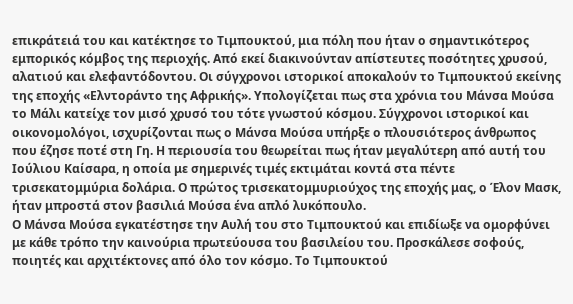επικράτειά του και κατέκτησε το Τιμπουκτού, μια πόλη που ήταν ο σημαντικότερος εμπορικός κόμβος της περιοχής. Από εκεί διακινούνταν απίστευτες ποσότητες χρυσού, αλατιού και ελεφαντόδοντου. Οι σύγχρονοι ιστορικοί αποκαλούν το Τιμπουκτού εκείνης της εποχής «Ελντοράντο της Αφρικής». Υπολογίζεται πως στα χρόνια του Μάνσα Μούσα το Μάλι κατείχε τον μισό χρυσό του τότε γνωστού κόσμου. Σύγχρονοι ιστορικοί και οικονομολόγοι, ισχυρίζονται πως ο Μάνσα Μούσα υπήρξε ο πλουσιότερος άνθρωπος που έζησε ποτέ στη Γη. Η περιουσία του θεωρείται πως ήταν μεγαλύτερη από αυτή του Ιούλιου Καίσαρα, η οποία με σημερινές τιμές εκτιμάται κοντά στα πέντε τρισεκατομμύρια δολάρια. Ο πρώτος τρισεκατομμυριούχος της εποχής μας, ο Έλον Μασκ, ήταν μπροστά στον βασιλιά Μούσα ένα απλό λυκόπουλο.
Ο Μάνσα Μούσα εγκατέστησε την Αυλή του στο Τιμπουκτού και επιδίωξε να ομορφύνει με κάθε τρόπο την καινούρια πρωτεύουσα του βασιλείου του. Προσκάλεσε σοφούς, ποιητές και αρχιτέκτονες από όλο τον κόσμο. Το Τιμπουκτού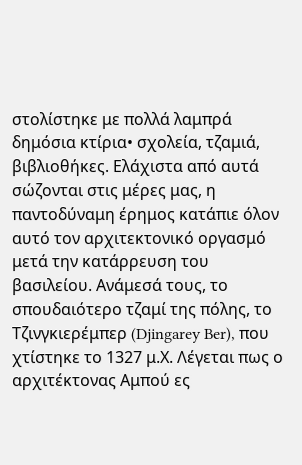στολίστηκε με πολλά λαμπρά δημόσια κτίρια• σχολεία, τζαμιά, βιβλιοθήκες. Ελάχιστα από αυτά σώζονται στις μέρες μας, η παντοδύναμη έρημος κατάπιε όλον αυτό τον αρχιτεκτονικό οργασμό μετά την κατάρρευση του βασιλείου. Ανάμεσά τους, το σπουδαιότερο τζαμί της πόλης, το Τζινγκιερέμπερ (Djingarey Ber), που χτίστηκε το 1327 μ.Χ. Λέγεται πως ο αρχιτέκτονας Αμπού ες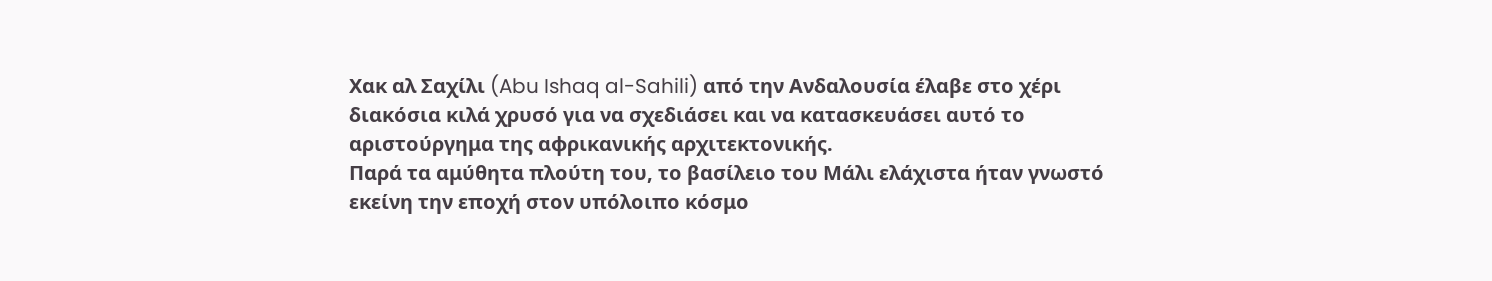Χακ αλ Σαχίλι (Abu Ishaq al-Sahili) από την Ανδαλουσία έλαβε στο χέρι διακόσια κιλά χρυσό για να σχεδιάσει και να κατασκευάσει αυτό το αριστούργημα της αφρικανικής αρχιτεκτονικής.
Παρά τα αμύθητα πλούτη του, το βασίλειο του Μάλι ελάχιστα ήταν γνωστό εκείνη την εποχή στον υπόλοιπο κόσμο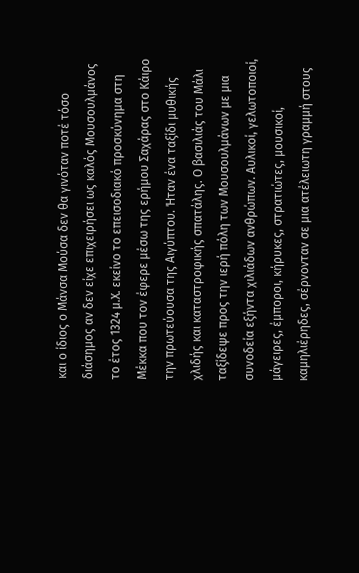και ο ίδιος ο Μάνσα Μούσα δεν θα γινόταν ποτέ τόσο διάσημος αν δεν είχε επιχειρήσει ως καλός Μουσουλμάνος το έτος 1324 μ.Χ. εκείνο το επεισοδιακό προσκύνημα στη Μέκκα που τον έφερε μέσω της ερήμου Σαχάρας στο Κάιρο την πρωτεύουσα της Αιγύπτου. Ήταν ένα ταξίδι μυθικής χλιδής και καταστροφικής σπατάλης. Ο βασιλιάς του Μάλι ταξίδεψε προς την ιερή πόλη των Μουσουλμάνων με μια συνοδεία εξήντα χιλιάδων ανθρώπων. Αυλικοί, γελωτοποιοί, μάγειρες, έμποροι, κήρυκες, στρατιώτες, μουσικοί, καμηλιέρηδες, σέρνονταν σε μια ατέλειωτη γραμμή στους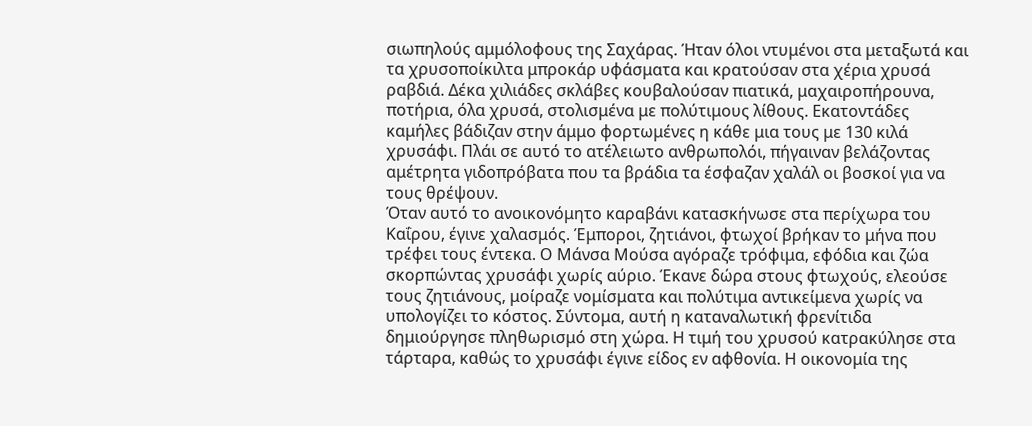σιωπηλούς αμμόλοφους της Σαχάρας. Ήταν όλοι ντυμένοι στα μεταξωτά και τα χρυσοποίκιλτα μπροκάρ υφάσματα και κρατούσαν στα χέρια χρυσά ραβδιά. Δέκα χιλιάδες σκλάβες κουβαλούσαν πιατικά, μαχαιροπήρουνα, ποτήρια, όλα χρυσά, στολισμένα με πολύτιμους λίθους. Εκατοντάδες καμήλες βάδιζαν στην άμμο φορτωμένες η κάθε μια τους με 130 κιλά χρυσάφι. Πλάι σε αυτό το ατέλειωτο ανθρωπολόι, πήγαιναν βελάζοντας αμέτρητα γιδοπρόβατα που τα βράδια τα έσφαζαν χαλάλ οι βοσκοί για να τους θρέψουν.
Όταν αυτό το ανοικονόμητο καραβάνι κατασκήνωσε στα περίχωρα του Καΐρου, έγινε χαλασμός. Έμποροι, ζητιάνοι, φτωχοί βρήκαν το μήνα που τρέφει τους έντεκα. Ο Μάνσα Μούσα αγόραζε τρόφιμα, εφόδια και ζώα σκορπώντας χρυσάφι χωρίς αύριο. Έκανε δώρα στους φτωχούς, ελεούσε τους ζητιάνους, μοίραζε νομίσματα και πολύτιμα αντικείμενα χωρίς να υπολογίζει το κόστος. Σύντομα, αυτή η καταναλωτική φρενίτιδα δημιούργησε πληθωρισμό στη χώρα. Η τιμή του χρυσού κατρακύλησε στα τάρταρα, καθώς το χρυσάφι έγινε είδος εν αφθονία. Η οικονομία της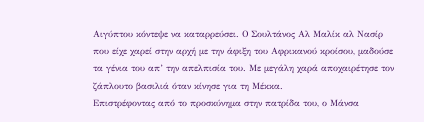Αιγύπτου κόντεψε να καταρρεύσει. Ο Σουλτάνος Αλ Μαλίκ αλ Νασίρ που είχε χαρεί στην αρχή με την άφιξη του Αφρικανού κροίσου, μαδούσε τα γένια του απ’ την απελπισία του. Με μεγάλη χαρά αποχαιρέτησε τον ζάπλουτο βασιλιά όταν κίνησε για τη Μέκκα.
Επιστρέφοντας από το προσκύνημα στην πατρίδα του, ο Μάνσα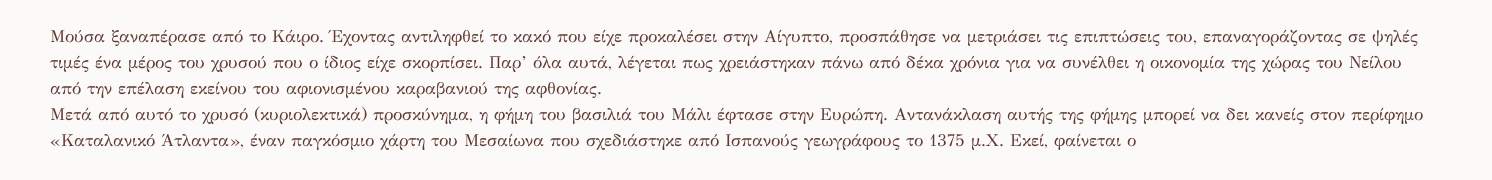Μούσα ξαναπέρασε από το Κάιρο. Έχοντας αντιληφθεί το κακό που είχε προκαλέσει στην Αίγυπτο, προσπάθησε να μετριάσει τις επιπτώσεις του, επαναγοράζοντας σε ψηλές τιμές ένα μέρος του χρυσού που ο ίδιος είχε σκορπίσει. Παρ’ όλα αυτά, λέγεται πως χρειάστηκαν πάνω από δέκα χρόνια για να συνέλθει η οικονομία της χώρας του Νείλου από την επέλαση εκείνου του αφιονισμένου καραβανιού της αφθονίας.
Μετά από αυτό το χρυσό (κυριολεκτικά) προσκύνημα, η φήμη του βασιλιά του Μάλι έφτασε στην Ευρώπη. Αντανάκλαση αυτής της φήμης μπορεί να δει κανείς στον περίφημο «Καταλανικό Άτλαντα», έναν παγκόσμιο χάρτη του Μεσαίωνα που σχεδιάστηκε από Ισπανούς γεωγράφους το 1375 μ.Χ. Εκεί, φαίνεται ο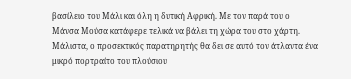βασίλειο του Μάλι και όλη η δυτική Αφρική. Με τον παρά του ο Μάνσα Μούσα κατάφερε τελικά να βάλει τη χώρα του στο χάρτη. Μάλιστα, ο προσεκτικός παρατηρητής θα δει σε αυτό τον άτλαντα ένα μικρό πορτραίτο του πλούσιου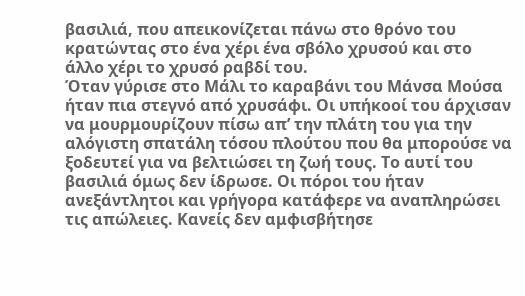βασιλιά, που απεικονίζεται πάνω στο θρόνο του κρατώντας στο ένα χέρι ένα σβόλο χρυσού και στο άλλο χέρι το χρυσό ραβδί του.
Όταν γύρισε στο Μάλι το καραβάνι του Μάνσα Μούσα ήταν πια στεγνό από χρυσάφι. Οι υπήκοοί του άρχισαν να μουρμουρίζουν πίσω απ’ την πλάτη του για την αλόγιστη σπατάλη τόσου πλούτου που θα μπορούσε να ξοδευτεί για να βελτιώσει τη ζωή τους. Το αυτί του βασιλιά όμως δεν ίδρωσε. Οι πόροι του ήταν ανεξάντλητοι και γρήγορα κατάφερε να αναπληρώσει τις απώλειες. Κανείς δεν αμφισβήτησε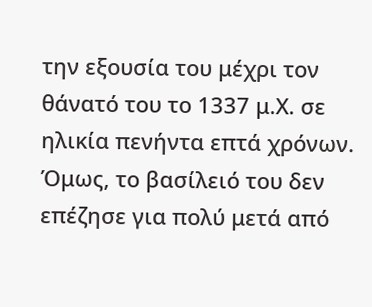την εξουσία του μέχρι τον θάνατό του το 1337 μ.Χ. σε ηλικία πενήντα επτά χρόνων. Όμως, το βασίλειό του δεν επέζησε για πολύ μετά από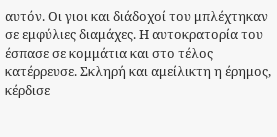αυτόν. Οι γιοι και διάδοχοί του μπλέχτηκαν σε εμφύλιες διαμάχες. Η αυτοκρατορία του έσπασε σε κομμάτια και στο τέλος κατέρρευσε. Σκληρή και αμείλικτη η έρημος, κέρδισε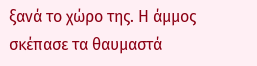ξανά το χώρο της. Η άμμος σκέπασε τα θαυμαστά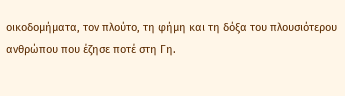οικοδομήματα, τον πλούτο, τη φήμη και τη δόξα του πλουσιότερου ανθρώπου που έζησε ποτέ στη Γη.